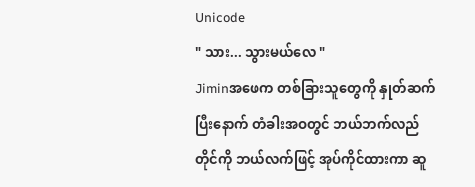Unicode
" သား... သွားမယ်လေ "
Jiminအဖေက တစ်ခြားသူတွေကို နှုတ်ဆက်ပြီးနောက် တံခါးအဝတွင် ဘယ်ဘက်လည်တိုင်ကို ဘယ်လက်ဖြင့် အုပ်ကိုင်ထားကာ ဆူ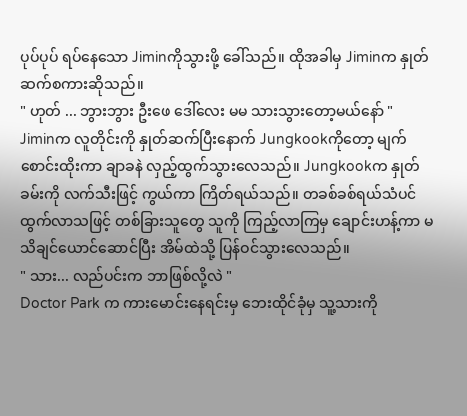ပုပ်ပုပ် ရပ်နေသော Jiminကိုသွားဖို့ ခေါ်သည်။ ထိုအခါမှ Jiminက နှုတ်ဆက်စကားဆိုသည်။
" ဟုတ် ... ဘွားဘွား ဦးဖေ ဒေါ်လေး မမ သားသွားတော့မယ်နော် "
Jiminက လူတိုင်းကို နှုတ်ဆက်ပြီးနောက် Jungkookကိုတော့ မျက်စောင်းထိုးကာ ချာခနဲ လှည့်ထွက်သွားလေသည်။ Jungkookက နှုတ်ခမ်းကို လက်သီးဖြင့် ကွယ်ကာ ကြိတ်ရယ်သည်။ တခစ်ခစ်ရယ်သံပင် ထွက်လာသဖြင့် တစ်ခြားသူတွေ သူကို ကြည့်လာကြမှ ချောင်းဟန့်ကာ မသိချင်ယောင်ဆောင်ပြီး အိမ်ထဲသို့ ပြန်ဝင်သွားလေသည်။
" သား... လည်ပင်းက ဘာဖြစ်လို့လဲ "
Doctor Park က ကားမောင်းနေရင်းမှ ဘေးထိုင်ခုံမှ သူ့သားကို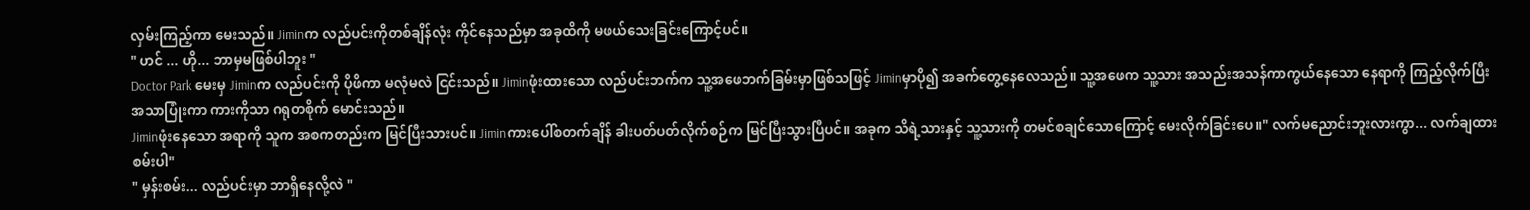လှမ်းကြည့်ကာ မေးသည်။ Jiminက လည်ပင်းကိုတစ်ချိန်လုံး ကိုင်နေသည်မှာ အခုထိကို မဖယ်သေးခြင်းကြောင့်ပင်။
" ဟင် ... ဟို... ဘာမှမဖြစ်ပါဘူး "
Doctor Park မေးမှ Jiminက လည်ပင်းကို ပိုဖိကာ မလုံမလဲ ငြင်းသည်။ Jiminဖုံးထားသော လည်ပင်းဘက်က သူ့အဖေဘက်ခြမ်းမှာဖြစ်သဖြင့် Jiminမှာပို၍ အခက်တွေ့နေလေသည်။ သူ့အဖေက သူ့သား အသည်းအသန်ကာကွယ်နေသော နေရာကို ကြည့်လိုက်ပြီး အသာပြုံးကာ ကားကိုသာ ဂရုတစိုက် မောင်းသည်။
Jiminဖုံးနေသော အရာကို သူက အစကတည်းက မြင်ပြီးသားပင်။ Jiminကားပေါ်စတက်ချိန် ခါးပတ်ပတ်လိုက်စဉ်က မြင်ပြီးသွားပြီပင်။ အခုက သိရဲ့သားနှင့် သူ့သားကို တမင်စချင်သောကြောင့် မေးလိုက်ခြင်းပေ။" လက်မညောင်းဘူးလားကွာ... လက်ချထားစမ်းပါ"
" မှန်းစမ်း... လည်ပင်းမှာ ဘာရှိနေလို့လဲ "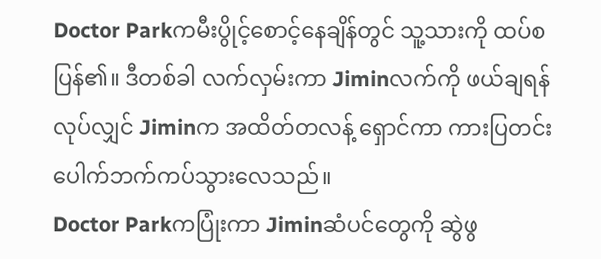Doctor Parkကမီးပွိုင့်စောင့်နေချိန်တွင် သူ့သားကို ထပ်စပြန်၏။ ဒီတစ်ခါ လက်လှမ်းကာ Jiminလက်ကို ဖယ်ချရန် လုပ်လျှင် Jiminက အထိတ်တလန့် ရှောင်ကာ ကားပြတင်းပေါက်ဘက်ကပ်သွားလေသည်။
Doctor Parkကပြုံးကာ Jiminဆံပင်တွေကို ဆွဲဖွ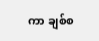ကာ ချစ်စ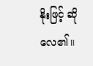နိုးဖြင့် ဆိုလေ၏။